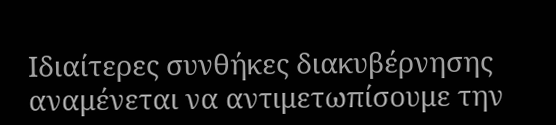Ιδιαίτερες συνθήκες διακυβέρνησης αναμένεται να αντιμετωπίσουμε την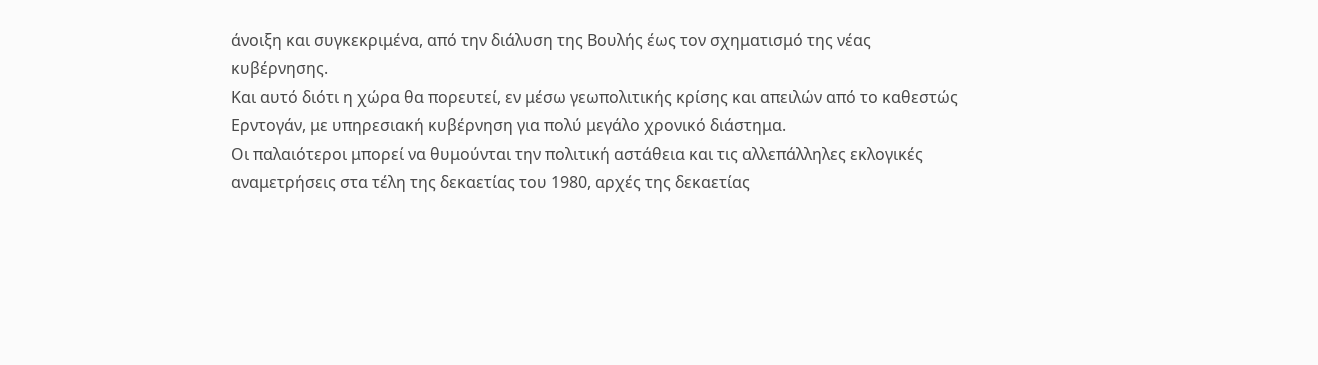άνοιξη και συγκεκριμένα, από την διάλυση της Βουλής έως τον σχηματισμό της νέας κυβέρνησης.
Και αυτό διότι η χώρα θα πορευτεί, εν μέσω γεωπολιτικής κρίσης και απειλών από το καθεστώς Ερντογάν, με υπηρεσιακή κυβέρνηση για πολύ μεγάλο χρονικό διάστημα.
Οι παλαιότεροι μπορεί να θυμούνται την πολιτική αστάθεια και τις αλλεπάλληλες εκλογικές αναμετρήσεις στα τέλη της δεκαετίας του 1980, αρχές της δεκαετίας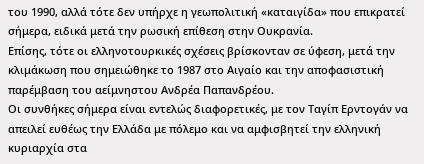του 1990, αλλά τότε δεν υπήρχε η γεωπολιτική «καταιγίδα» που επικρατεί σήμερα, ειδικά μετά την ρωσική επίθεση στην Ουκρανία.
Επίσης, τότε οι ελληνοτουρκικές σχέσεις βρίσκονταν σε ύφεση, μετά την κλιμάκωση που σημειώθηκε το 1987 στο Αιγαίο και την αποφασιστική παρέμβαση του αείμνηστου Ανδρέα Παπανδρέου.
Οι συνθήκες σήμερα είναι εντελώς διαφορετικές, με τον Ταγίπ Ερντογάν να απειλεί ευθέως την Ελλάδα με πόλεμο και να αμφισβητεί την ελληνική κυριαρχία στα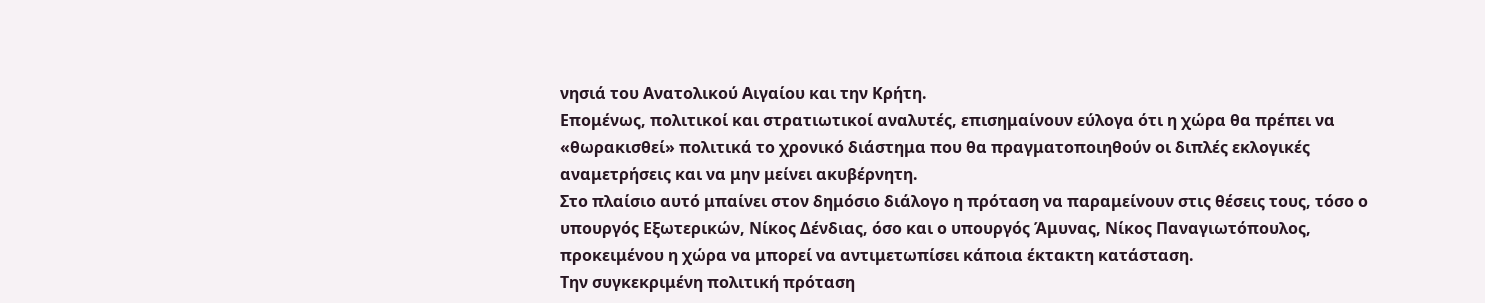νησιά του Ανατολικού Αιγαίου και την Κρήτη.
Επομένως, πολιτικοί και στρατιωτικοί αναλυτές, επισημαίνουν εύλογα ότι η χώρα θα πρέπει να «θωρακισθεί» πολιτικά το χρονικό διάστημα που θα πραγματοποιηθούν οι διπλές εκλογικές αναμετρήσεις και να μην μείνει ακυβέρνητη.
Στο πλαίσιο αυτό μπαίνει στον δημόσιο διάλογο η πρόταση να παραμείνουν στις θέσεις τους, τόσο ο υπουργός Εξωτερικών, Νίκος Δένδιας, όσο και ο υπουργός Άμυνας, Νίκος Παναγιωτόπουλος, προκειμένου η χώρα να μπορεί να αντιμετωπίσει κάποια έκτακτη κατάσταση.
Την συγκεκριμένη πολιτική πρόταση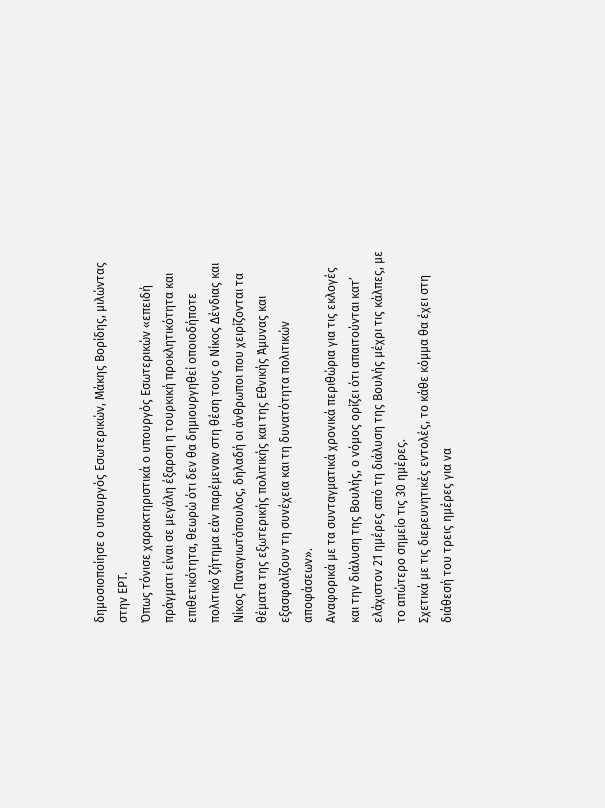δημοσιοποίησε ο υπουργός Εσωτερικών, Μάκης Βορίδης, μιλώντας στην ΕΡΤ.
Όπως τόνισε χαρακτηριστικά ο υπουργός Εσωτερικών «επειδή πράγματι είναι σε μεγάλη έξαρση η τουρκική προκλητικότητα και επιθετικότητα, θεωρώ ότι δεν θα δημιουργηθεί οποιοδήποτε πολιτικό ζήτημα εάν παρέμεναν στη θέση τους ο Νίκος Δένδιας και Νίκος Παναγιωτόπουλος, δηλαδή οι άνθρωποι που χειρίζονται τα θέματα της εξωτερικής πολιτικής και της Εθνικής Άμυνας και εξασφαλίζουν τη συνέχεια και τη δυνατότητα πολιτικών αποφάσεων».
Αναφορικά με τα συνταγματικά χρονικά περιθώρια για τις εκλογές και την διάλυση της Βουλής, ο νόμος ορίζει ότι απαιτούνται κατ’ ελάχιστον 21 ημέρες από τη διάλυση της Βουλής μέχρι τις κάλπες, με το απώτερο σημείο τις 30 ημέρες.
Σχετικά με τις διερευνητικές εντολές, το κάθε κόμμα θα έχει στη διάθεσή του τρεις ημέρες για να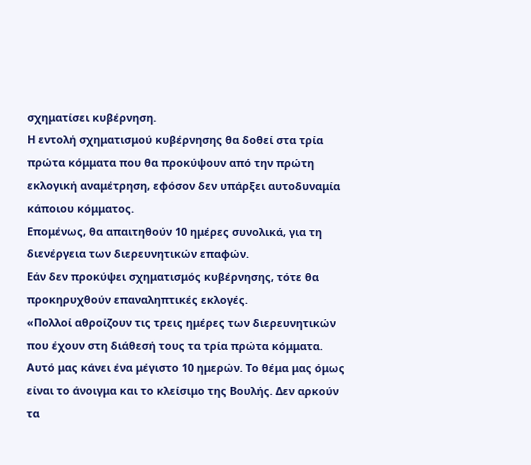σχηματίσει κυβέρνηση.
Η εντολή σχηματισμού κυβέρνησης θα δοθεί στα τρία πρώτα κόμματα που θα προκύψουν από την πρώτη εκλογική αναμέτρηση, εφόσον δεν υπάρξει αυτοδυναμία κάποιου κόμματος.
Επομένως, θα απαιτηθούν 10 ημέρες συνολικά, για τη διενέργεια των διερευνητικών επαφών.
Εάν δεν προκύψει σχηματισμός κυβέρνησης, τότε θα προκηρυχθούν επαναληπτικές εκλογές.
«Πολλοί αθροίζουν τις τρεις ημέρες των διερευνητικών που έχουν στη διάθεσή τους τα τρία πρώτα κόμματα. Αυτό μας κάνει ένα μέγιστο 10 ημερών. Το θέμα μας όμως είναι το άνοιγμα και το κλείσιμο της Βουλής. Δεν αρκούν τα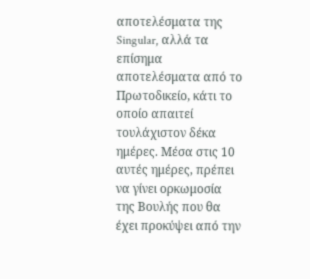αποτελέσματα της Singular, αλλά τα επίσημα αποτελέσματα από το Πρωτοδικείο, κάτι το οποίο απαιτεί τουλάχιστον δέκα ημέρες. Μέσα στις 10 αυτές ημέρες, πρέπει να γίνει ορκωμοσία της Βουλής που θα έχει προκύψει από την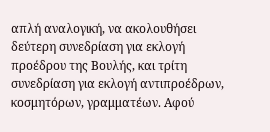απλή αναλογική, να ακολουθήσει δεύτερη συνεδρίαση για εκλογή προέδρου της Βουλής, και τρίτη συνεδρίαση για εκλογή αντιπροέδρων, κοσμητόρων, γραμματέων. Αφού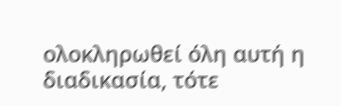ολοκληρωθεί όλη αυτή η διαδικασία, τότε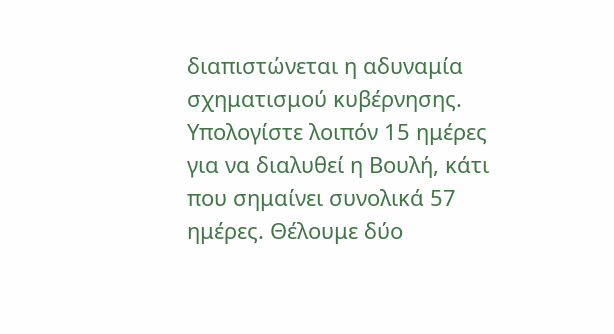διαπιστώνεται η αδυναμία σχηματισμού κυβέρνησης. Υπολογίστε λοιπόν 15 ημέρες για να διαλυθεί η Βουλή, κάτι που σημαίνει συνολικά 57 ημέρες. Θέλουμε δύο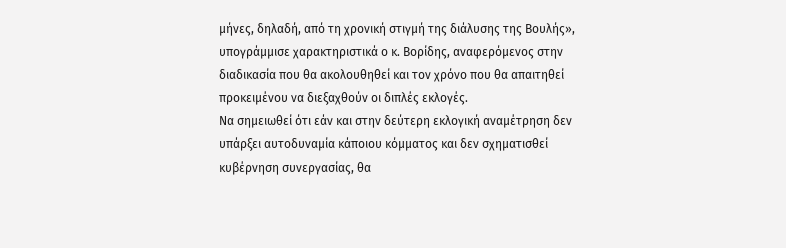μήνες, δηλαδή, από τη χρονική στιγμή της διάλυσης της Βουλής», υπογράμμισε χαρακτηριστικά ο κ. Βορίδης, αναφερόμενος στην διαδικασία που θα ακολουθηθεί και τον χρόνο που θα απαιτηθεί προκειμένου να διεξαχθούν οι διπλές εκλογές.
Να σημειωθεί ότι εάν και στην δεύτερη εκλογική αναμέτρηση δεν υπάρξει αυτοδυναμία κάποιου κόμματος και δεν σχηματισθεί κυβέρνηση συνεργασίας, θα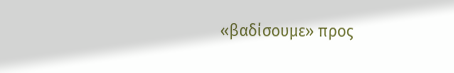«βαδίσουμε» προς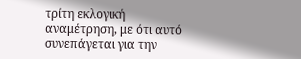τρίτη εκλογική αναμέτρηση, με ότι αυτό συνεπάγεται για την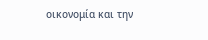οικονομία και την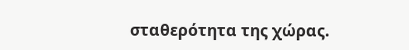σταθερότητα της χώρας.